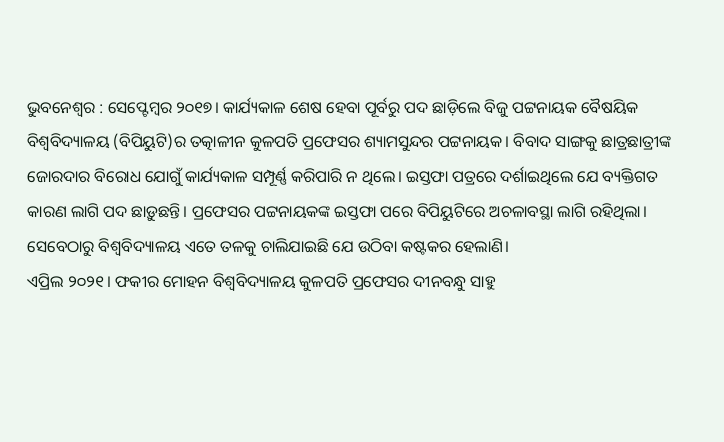ଭୁବନେଶ୍ବର : ସେପ୍ଟେମ୍ବର ୨୦୧୭। କାର୍ଯ୍ୟକାଳ ଶେଷ ହେବା ପୂର୍ବରୁ ପଦ ଛାଡ଼ିଲେ ବିଜୁ ପଟ୍ଟନାୟକ ବୈଷୟିକ ବିଶ୍ବବିଦ୍ୟାଳୟ (ବିପିୟୁଟି)ର ତତ୍କାଳୀନ କୁଳପତି ପ୍ରଫେସର ଶ୍ୟାମସୁନ୍ଦର ପଟ୍ଟନାୟକ। ବିବାଦ ସାଙ୍ଗକୁ ଛାତ୍ରଛାତ୍ରୀଙ୍କ ଜୋରଦାର ବିରୋଧ ଯୋଗୁଁ କାର୍ଯ୍ୟକାଳ ସମ୍ପୂର୍ଣ୍ଣ କରିପାରି ନ ଥିଲେ। ଇସ୍ତଫା ପତ୍ରରେ ଦର୍ଶାଇଥିଲେ ଯେ ବ୍ୟକ୍ତିଗତ କାରଣ ଲାଗି ପଦ ଛାଡ଼ୁଛନ୍ତି। ପ୍ରଫେସର ପଟ୍ଟନାୟକଙ୍କ ଇସ୍ତଫା ପରେ ବିପିୟୁଟିରେ ଅଚଳାବସ୍ଥା ଲାଗି ରହିଥିଲା। ସେବେଠାରୁ ବିଶ୍ବବିଦ୍ୟାଳୟ ଏତେ ତଳକୁ ଚାଲିଯାଇଛି ଯେ ଉଠିବା କଷ୍ଟକର ହେଲାଣି।
ଏପ୍ରିଲ ୨୦୨୧। ଫକୀର ମୋହନ ବିଶ୍ବବିଦ୍ୟାଳୟ କୁଳପତି ପ୍ରଫେସର ଦୀନବନ୍ଧୁ ସାହୁ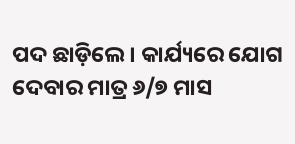ପଦ ଛାଡ଼ିଲେ। କାର୍ଯ୍ୟରେ ଯୋଗ ଦେବାର ମାତ୍ର ୬/୭ ମାସ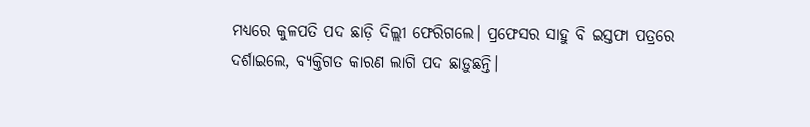ମଧ୍ୟରେ କୁଳପତି ପଦ ଛାଡ଼ି ଦିଲ୍ଲୀ ଫେରିଗଲେ। ପ୍ରଫେସର ସାହୁ ବି ଇସ୍ତଫା ପତ୍ରରେ ଦର୍ଶାଇଲେ, ବ୍ୟକ୍ତିଗତ କାରଣ ଲାଗି ପଦ ଛାଡ଼ୁଛନ୍ତି।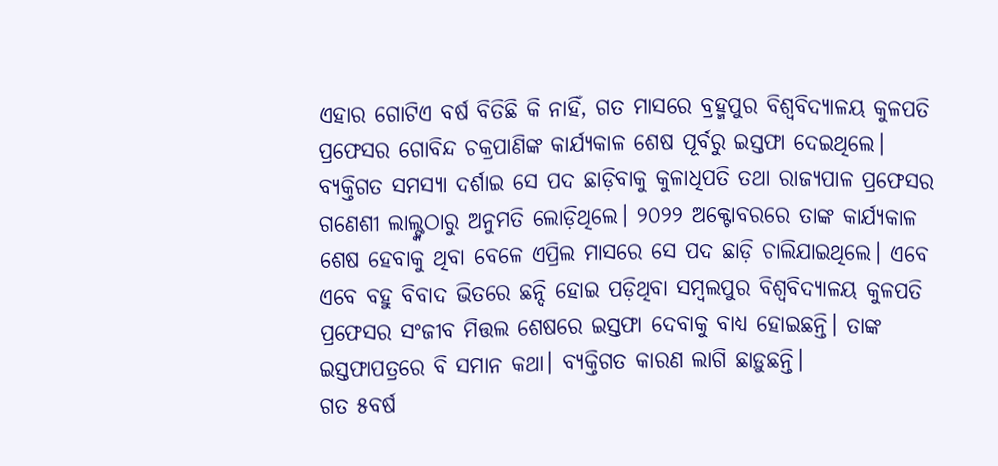ଏହାର ଗୋଟିଏ ବର୍ଷ ବିତିଛି କି ନାହିଁ, ଗତ ମାସରେ ବ୍ରହ୍ମପୁର ବିଶ୍ୱବିଦ୍ୟାଳୟ କୁଳପତି ପ୍ରଫେସର ଗୋବିନ୍ଦ ଚକ୍ରପାଣିଙ୍କ କାର୍ଯ୍ୟକାଳ ଶେଷ ପୂର୍ବରୁ ଇସ୍ତଫା ଦେଇଥିଲେ। ବ୍ୟକ୍ତିଗତ ସମସ୍ୟା ଦର୍ଶାଇ ସେ ପଦ ଛାଡ଼ିବାକୁ କୁଳାଧିପତି ତଥା ରାଜ୍ୟପାଳ ପ୍ରଫେସର ଗଣେଶୀ ଲାଲ୍ଙ୍କଠାରୁ ଅନୁମତି ଲୋଡ଼ିଥିଲେ। ୨୦୨୨ ଅକ୍ଟୋବରରେ ତାଙ୍କ କାର୍ଯ୍ୟକାଳ ଶେଷ ହେବାକୁ ଥିବା ବେଳେ ଏପ୍ରିଲ ମାସରେ ସେ ପଦ ଛାଡ଼ି ଚାଲିଯାଇଥିଲେ। ଏବେ ଏବେ ବହୁ ବିବାଦ ଭିତରେ ଛନ୍ଦି ହୋଇ ପଡ଼ିଥିବା ସମ୍ବଲପୁର ବିଶ୍ବବିଦ୍ୟାଳୟ କୁଳପତି ପ୍ରଫେସର ସଂଜୀବ ମିତ୍ତଲ ଶେଷରେ ଇସ୍ତଫା ଦେବାକୁ ବାଧ୍ୟ ହୋଇଛନ୍ତି। ତାଙ୍କ ଇସ୍ତଫାପତ୍ରରେ ବି ସମାନ କଥା। ବ୍ୟକ୍ତିଗତ କାରଣ ଲାଗି ଛାଡ଼ୁଛନ୍ତି।
ଗତ ୫ବର୍ଷ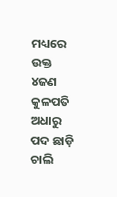ମଧ୍ୟରେ ଉକ୍ତ ୪ଜଣ କୁଳପତି ଅଧାରୁ ପଦ ଛାଡ଼ି ଚାଲି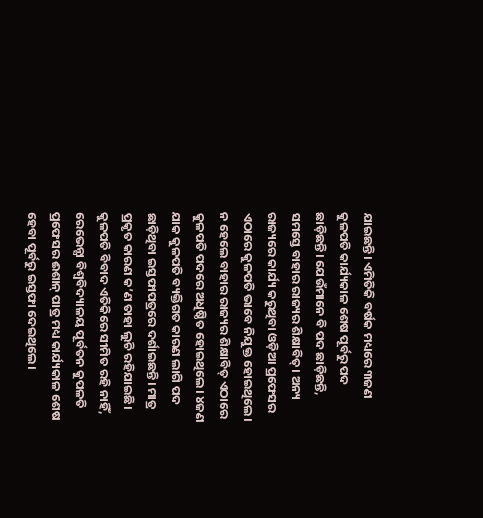ଯାଇଛନ୍ତି। ଏମିତିକି ବର୍ଷକ ମଧ୍ୟରେ ୩ଜଣ କୁଳପତି କାର୍ଯ୍ୟକାଳ ଶେଷ ପୂର୍ବରୁ ପଦ ଛାଡ଼ିଛନ୍ତି। ଯେଉଁମାନେ ବି ପଦ ଛାଡ଼ିଛନ୍ତି, ସମସ୍ତେ ବାହାର ରାଜ୍ୟର ଶିକ୍ଷାବିତ୍। ଅନ୍ୟ ରାଜ୍ୟରେ କାର୍ଯ୍ୟ କରୁଥିବା ଓଡ଼ିଆ ପ୍ରଫେସର ଏଠାରେ କୁଳପତି ଭାବେ ନିଯୁକ୍ତ ହୋଇଥିଲେ। ନ ହେଲେ ବାହାର ରାଜ୍ୟର ଶିକ୍ଷାବିତ୍ ଏଠାରେ କୁଳପତି ପଦରେ ଅଧିଷ୍ଠିତ ହୋଇଥିଲେ। ୪ଜଣ ଯାକ କୁଳପତି ବ୍ୟକ୍ତିଗତ କାରଣ ଲାଗି ପଦ ଛାଡ଼ିଥିବା ଇସ୍ତଫାପତ୍ରରେ ଦର୍ଶାଇଛନ୍ତି। ମାତ୍ର ପ୍ରକୃତ କାରଣ କ’ଣ ତାହା ଲୁଚି ରହିଯାଇଛି।
କୁଳପତି ବିବାଦ ଏତିକିରେ ସୀମିତ ରହି ନାହିଁ, ରେଭେନ୍ସା ବିଶ୍ବବିଦ୍ୟାଳୟ ପୂର୍ବତନ କୁପଳତି ପ୍ରଫେସର ଈଶାନ୍ ପାତ୍ର ମଧ୍ୟ କାର୍ଯ୍ୟକାଳ ଶେଷ ହେବା ପୂର୍ବରୁ ଇସ୍ତଫା ଦେଇଥିଲେ।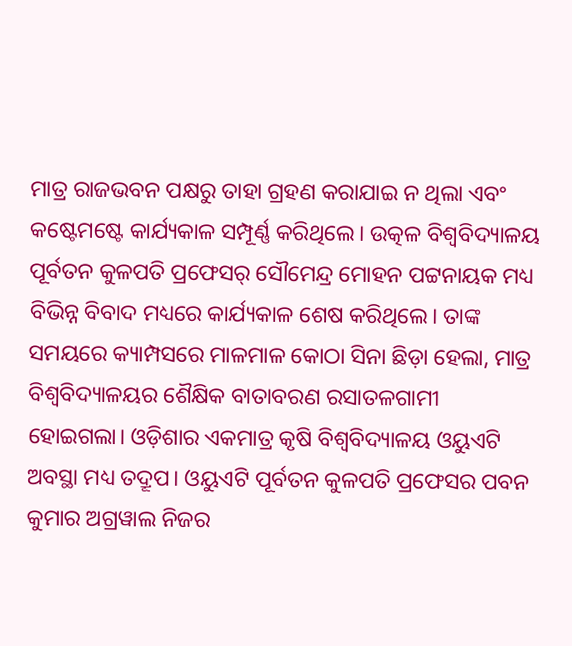ମାତ୍ର ରାଜଭବନ ପକ୍ଷରୁ ତାହା ଗ୍ରହଣ କରାଯାଇ ନ ଥିଲା ଏବଂ କଷ୍ଟେମଷ୍ଟେ କାର୍ଯ୍ୟକାଳ ସମ୍ପୂର୍ଣ୍ଣ କରିଥିଲେ। ଉତ୍କଳ ବିଶ୍ବବିଦ୍ୟାଳୟ ପୂର୍ବତନ କୁଳପତି ପ୍ରଫେସର୍ ସୌମେନ୍ଦ୍ର ମୋହନ ପଟ୍ଟନାୟକ ମଧ୍ୟ ବିଭିନ୍ନ ବିବାଦ ମଧ୍ୟରେ କାର୍ଯ୍ୟକାଳ ଶେଷ କରିଥିଲେ। ତାଙ୍କ ସମୟରେ କ୍ୟାମ୍ପସରେ ମାଳମାଳ କୋଠା ସିନା ଛିଡ଼ା ହେଲା, ମାତ୍ର ବିଶ୍ବବିଦ୍ୟାଳୟର ଶୈକ୍ଷିକ ବାତାବରଣ ରସାତଳଗାମୀ ହୋଇଗଲା। ଓଡ଼ିଶାର ଏକମାତ୍ର କୃଷି ବିଶ୍ବବିଦ୍ୟାଳୟ ଓୟୁଏଟି ଅବସ୍ଥା ମଧ୍ୟ ତଦ୍ରୂପ। ଓୟୁଏଟି ପୂର୍ବତନ କୁଳପତି ପ୍ରଫେସର ପବନ କୁମାର ଅଗ୍ରୱାଲ ନିଜର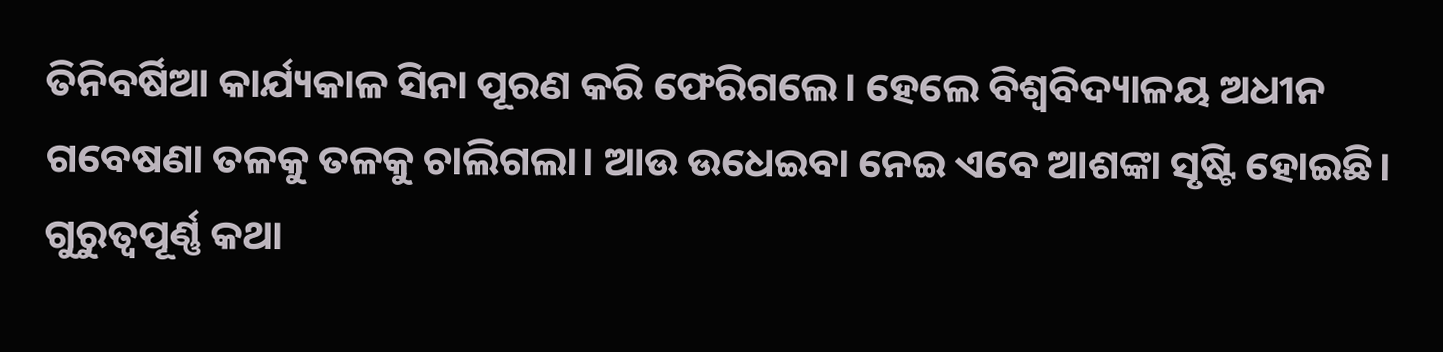ତିନିବର୍ଷିଆ କାର୍ଯ୍ୟକାଳ ସିନା ପୂରଣ କରି ଫେରିଗଲେ। ହେଲେ ବିଶ୍ବବିଦ୍ୟାଳୟ ଅଧୀନ ଗବେଷଣା ତଳକୁ ତଳକୁ ଚାଲିଗଲା। ଆଉ ଉଧେଇବା ନେଇ ଏବେ ଆଶଙ୍କା ସୃଷ୍ଟି ହୋଇଛି।
ଗୁରୁତ୍ବପୂର୍ଣ୍ଣ କଥା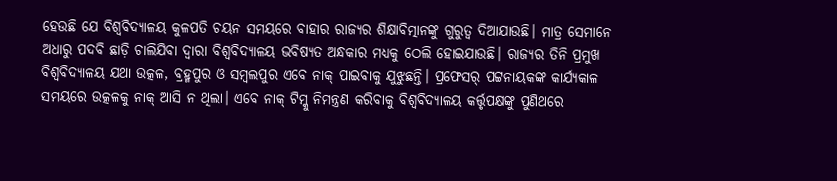ହେଉଛି ଯେ ବିଶ୍ବବିଦ୍ୟାଳୟ କୁଳପତି ଚୟନ ସମୟରେ ବାହାର ରାଜ୍ୟର ଶିକ୍ଷାବିତ୍ମାନଙ୍କୁ ଗୁରୁତ୍ବ ଦିଆଯାଉଛି। ମାତ୍ର ସେମାନେ ଅଧାରୁ ପଦବି ଛାଡ଼ି ଚାଲିଯିବା ଦ୍ବାରା ବିଶ୍ବବିଦ୍ୟାଳୟ ଭବିଷ୍ୟତ ଅନ୍ଧକାର ମଧ୍ୟକୁ ଠେଲି ହୋଇଯାଉଛି। ରାଜ୍ୟର ତିନି ପ୍ରମୁଖ ବିଶ୍ବବିଦ୍ୟାଳୟ ଯଥା ଉତ୍କଳ, ବ୍ରହ୍ମପୁର ଓ ସମ୍ବଲପୁର ଏବେ ନାକ୍ ପାଇବାକୁ ଯୁଝୁଛନ୍ତି। ପ୍ରଫେସର୍ ପଟ୍ଟନାୟକଙ୍କ କାର୍ଯ୍ୟକାଳ ସମୟରେ ଉତ୍କଳକୁ ନାକ୍ ଆସି ନ ଥିଲା। ଏବେ ନାକ୍ ଟିମ୍କୁ ନିମନ୍ତ୍ରଣ କରିବାକୁ ବିଶ୍ବବିଦ୍ୟାଳୟ କର୍ତ୍ତୃପକ୍ଷଙ୍କୁ ପୁଣିଥରେ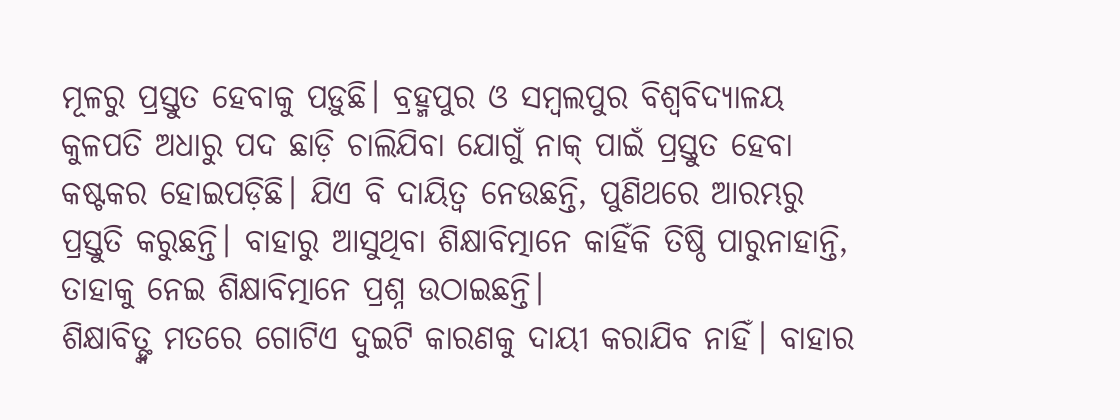ମୂଳରୁ ପ୍ରସ୍ତୁତ ହେବାକୁ ପଡ଼ୁଛି। ବ୍ରହ୍ମପୁର ଓ ସମ୍ବଲପୁର ବିଶ୍ବବିଦ୍ୟାଳୟ କୁଳପତି ଅଧାରୁ ପଦ ଛାଡ଼ି ଚାଲିଯିବା ଯୋଗୁଁ ନାକ୍ ପାଇଁ ପ୍ରସ୍ତୁତ ହେବା କଷ୍ଟକର ହୋଇପଡ଼ିଛି। ଯିଏ ବି ଦାୟିତ୍ବ ନେଉଛନ୍ତି, ପୁଣିଥରେ ଆରମ୍ଭରୁ ପ୍ରସ୍ତୁତି କରୁଛନ୍ତି। ବାହାରୁ ଆସୁଥିବା ଶିକ୍ଷାବିତ୍ମାନେ କାହିଁକି ତିଷ୍ଠି ପାରୁନାହାନ୍ତି, ତାହାକୁ ନେଇ ଶିକ୍ଷାବିତ୍ମାନେ ପ୍ରଶ୍ନ ଉଠାଇଛନ୍ତି।
ଶିକ୍ଷାବିତ୍ଙ୍କ ମତରେ ଗୋଟିଏ ଦୁଇଟି କାରଣକୁ ଦାୟୀ କରାଯିବ ନାହିଁ। ବାହାର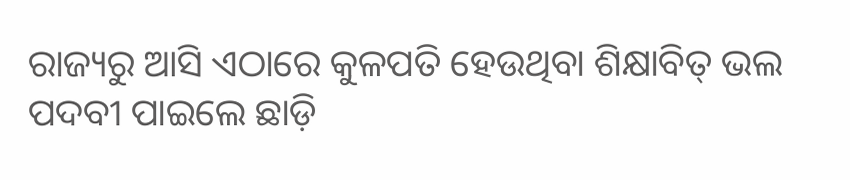ରାଜ୍ୟରୁ ଆସି ଏଠାରେ କୁଳପତି ହେଉଥିବା ଶିକ୍ଷାବିତ୍ ଭଲ ପଦବୀ ପାଇଲେ ଛାଡ଼ି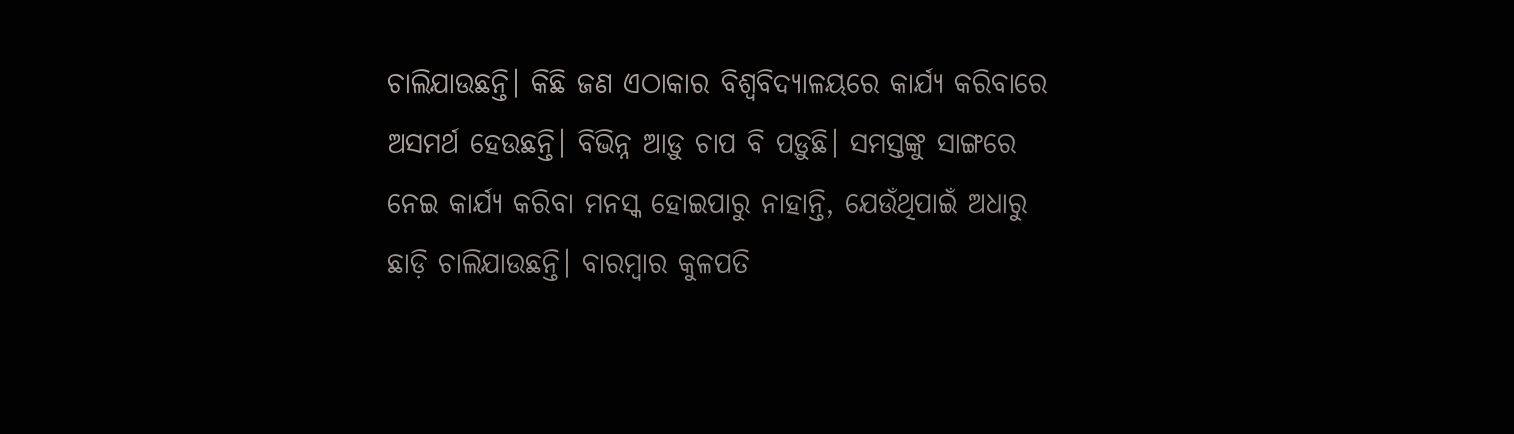ଚାଲିଯାଉଛନ୍ତି। କିଛି ଜଣ ଏଠାକାର ବିଶ୍ବବିଦ୍ୟାଳୟରେ କାର୍ଯ୍ୟ କରିବାରେ ଅସମର୍ଥ ହେଉଛନ୍ତି। ବିଭିନ୍ନ ଆଡ଼ୁ ଚାପ ବି ପଡ଼ୁଛି। ସମସ୍ତଙ୍କୁ ସାଙ୍ଗରେ ନେଇ କାର୍ଯ୍ୟ କରିବା ମନସ୍କ ହୋଇପାରୁ ନାହାନ୍ତି, ଯେଉଁଥିପାଇଁ ଅଧାରୁ ଛାଡ଼ି ଚାଲିଯାଉଛନ୍ତି। ବାରମ୍ବାର କୁଳପତି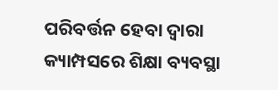ପରିବର୍ତ୍ତନ ହେବା ଦ୍ବାରା କ୍ୟାମ୍ପସରେ ଶିକ୍ଷା ବ୍ୟବସ୍ଥା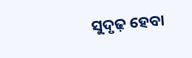ସୁଦୃଢ଼ ହେବା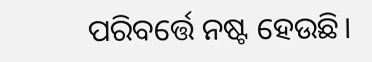ପରିବର୍ତ୍ତେ ନଷ୍ଟ ହେଉଛି।